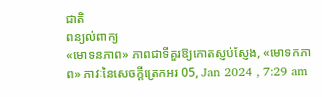ជាតិ
ពន្យល់ពាក្យ
«មោទនភាព» ភាពជាទីគួរឱ្យកោតស្ញប់ស្ញែង, «មោទកភាព» ភាវៈនៃសេចក្តីត្រេកអរ 05, Jan 2024 , 7:29 am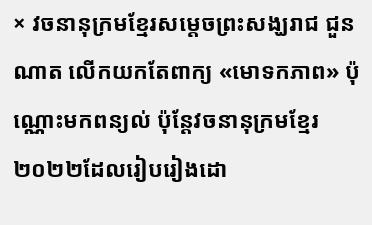× វចនានុក្រមខ្មែរសម្តេចព្រះសង្ឃរាជ ជួន ណាត លើកយកតែពាក្យ «មោទកភាព» ប៉ុណ្ណោះមកពន្យល់ ប៉ុន្តែវចនានុក្រមខ្មែរ២០២២ដែលរៀបរៀងដោ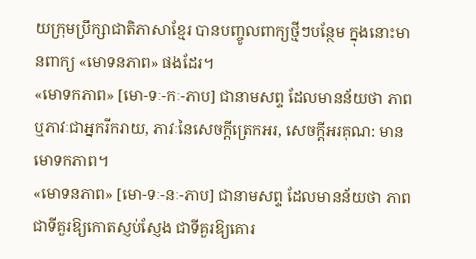យក្រុមប្រឹក្សាជាតិភាសាខ្មែរ បានបញ្ចូលពាក្យថ្មីៗបន្ថែម ក្នុងនោះមានពាក្យ «មោទនភាព» ផងដែរ។
«មោទកភាព» [មោ-ទៈ-កៈ-ភាប] ជានាមសព្ទ ដែលមានន័យថា ភាពឬភាវៈជាអ្នករីករាយ, ភាវៈនៃសេចក្ដីត្រេកអរ, សេចក្ដីអរគុណ: មានមោទកភាព។
«មោទនភាព» [មោ-ទៈ-នៈ-ភាប] ជានាមសព្ទ ដែលមានន័យថា ភាពជាទីគួរឱ្យកោតស្ញប់ស្ញែង ជាទីគួរឱ្យគោរ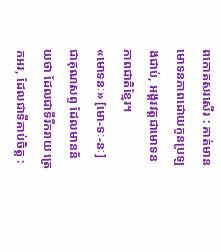ពកោតសរសើរ : គាត់មានមោទនភាពដោយកូនប្រឡងជាប់, អង្គរវត្តជាមោទនភាពជាតិខ្មែរ។
«មោទនៈ» [មោ-ទៈ-នៈ] ជាគុណសព្ទ ដែលមានន័យថា ដែលជាទីរីករាយ ត្រេកអរ, ដែលជាទីគាប់ចិត្ត :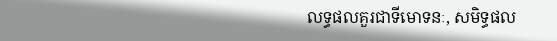លទ្ធផលគួរជាទីមោទនៈ, សមិទ្ធផល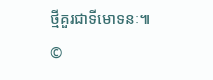ថ្មីគួរជាទីមោទនៈ៕
©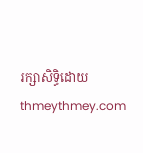រក្សាសិទ្ធិដោយ thmeythmey.com